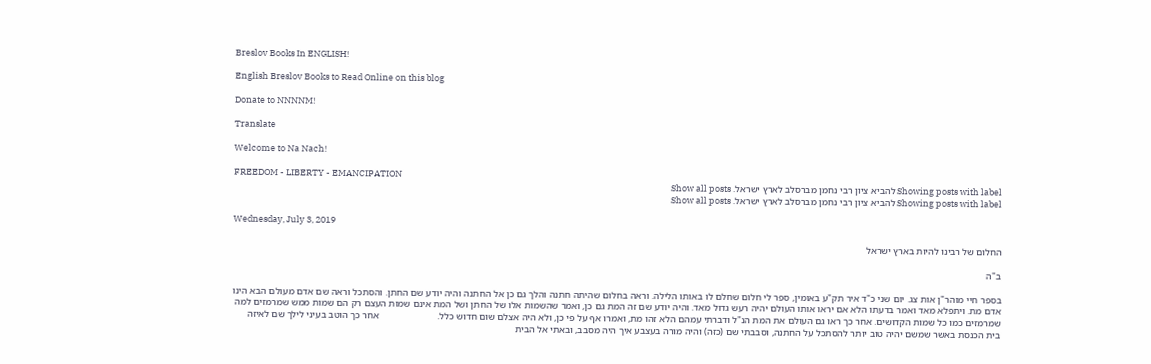Breslov Books In ENGLISH!

English Breslov Books to Read Online on this blog

Donate to NNNNM!

Translate

Welcome to Na Nach!

FREEDOM - LIBERTY - EMANCIPATION
Showing posts with label להביא ציון רבי נחמן מברסלב לארץ ישראל. Show all posts
Showing posts with label להביא ציון רבי נחמן מברסלב לארץ ישראל. Show all posts

Wednesday, July 3, 2019

החלום של רבינו להיות בארץ ישראל

ב"ה

בספר חיי מוהר"ן אות צג. יום שני כ"ד איר תק"ע באומין, ספר לי חלום שחלם לו באותו הלילה. וראה בחלום שהיתה חתנה והלך גם כן אל החתנה והיה יודע שם החתן. והסתכל וראה שם אדם מעולם הבא הינו אדם מת. ויתפלא מאד ואמר בדעתו הלא אם יראו אותו העולם יהיה רעש גדול מאד. והיה יודע שם זה המת גם כן, ואמר שהשמות אלו של החתן ושל המת אינם שמות העצם רק הם שמות ממש שמרמזים למה שמרמזים כמו כל שמות הקדושים. אחר כך ראו גם העולם את המת הנ"ל ודברתי עמהם הלא זהו מת, ואמרו אף על פי כן, ולא היה אצלם שום חדוש כלל.                        אחר כך הוטב בעיני לילך שם לאיזה בית הכנסת באשר שמשם יהיה טוב יותר להסתכל על החתנה, וסבבתי שם (כזה) והיה מורה בעצבע איך היה מסבב, ובאתי אל הבית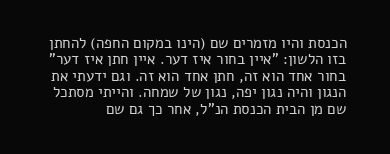הכנסת והיו מזמרים שם (הינו במקום החפה) להחתן בזו הלשון: "איין בחור איז דער. איין חתן איז דער" בחור אחד הוא זה, חתן אחד הוא זה. וגם ידעתי את הנגון והיה נגון יפה, נגון של שמחה. והייתי מסתכל שם מן הבית הכנסת הנ"ל, אחר כך גם שם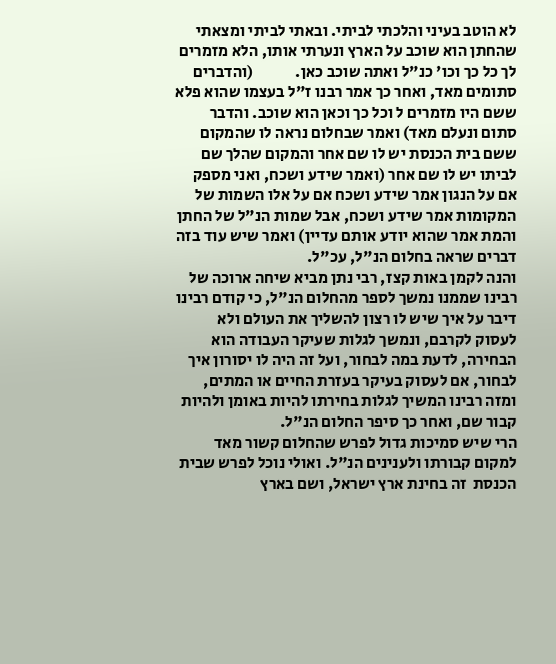לא הוטב בעיני והלכתי לביתי. ובאתי לביתי ומצאתי שהחתן הוא שוכב על הארץ ונערתי אותו, הלא מזמרים לך כל כך וכו' כנ"ל ואתה שוכב כאן.             (והדברים סתומים מאד, ואחר כך אמר רבנו ז"ל בעצמו שהוא פלא ששם היו מזמרים ל וכל כך וכאן הוא שוכב. והדבר סתום ונעלם מאד) ואמר שבחלום נראה לו שהמקום ששם בית הכנסת יש לו שם אחר והמקום שהלך שם לביתו יש לו שם אחר (ואמר שידע ושכח, ואני מספק אם על הנגון אמר שידע ושכח אם על אלו השמות של המקומות אמר שידע ושכח, אבל שמות הנ"ל של החתן והמת אמר שהוא יודע אותם עדיין) ואמר שיש עוד בזה דברים שראה בחלום הנ"ל, עכ"ל.
והנה לקמן באות קצז, רבי נתן מביא שיחה ארוכה של רבינו שממנו נמשך לספר מהחלום הנ"ל, כי קודם רבינו דיבר על איך שיש לו רצון להשליך את העולם ולא לעסוק לקרבם, ונמשך לגלות שעיקר העבודה הוא הבחירה, לדעת במה לבחור, ועל זה היה לו יסורון איך לבחור, אם לעסוק בעיקר בעזרת החיים או המתים, ומזה רבינו המשיך לגלות בחירתו להיות באומן ולהיות קבור שם, ואחר כך סיפר החלום הנ"ל.
הרי שיש סמיכות גדול לפרש שהחלום קשור מאד למקום קבורתו ולענינים הנ"ל. ואולי נוכל לפרש שבית הכנסת  זה בחינת ארץ ישראל, ושם בארץ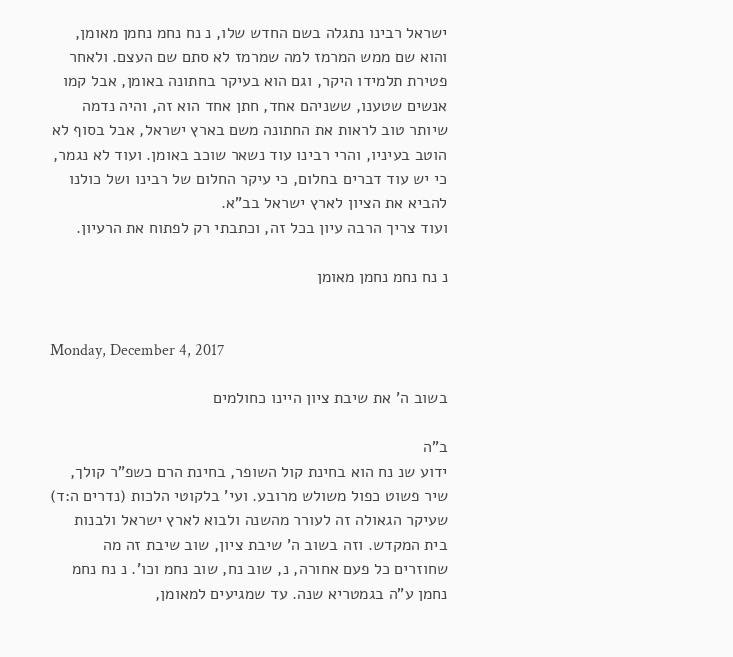ישראל רבינו נתגלה בשם החדש שלו, נ נח נחמ נחמן מאומן, והוא שם ממש המרמז למה שמרמז לא סתם שם העצם. ולאחר פטירת תלמידו היקר, וגם הוא בעיקר בחתונה באומן, אבל קמו אנשים שטענו, ששניהם אחד, חתן אחד הוא זה, והיה נדמה שיותר טוב לראות את החתונה משם בארץ ישראל, אבל בסוף לא הוטב בעיניו, והרי רבינו עוד נשאר שוכב באומן. ועוד לא נגמר, כי יש עוד דברים בחלום, כי עיקר החלום של רבינו ושל כולנו להביא את הציון לארץ ישראל בב"א.
ועוד צריך הרבה עיון בכל זה, וכתבתי רק לפתוח את הרעיון.

נ נח נחמ נחמן מאומן


Monday, December 4, 2017

בשוב ה' את שיבת ציון היינו כחולמים

ב"ה
ידוע שנ נח הוא בחינת קול השופר, בחינת הרם כשפ"ר קולך, שיר פשוט כפול משולש מרובע. ועי' בלקוטי הלכות (נדרים ה:ד) שעיקר הגאולה זה לעורר מהשנה ולבוא לארץ ישראל ולבנות בית המקדש. וזה בשוב ה' שיבת ציון, שוב שיבת זה מה שחוזרים כל פעם אחורה, נ, שוב נח, שוב נחמ וכו'. נ נח נחמ נחמן ע"ה בגמטריא שנה. עד שמגיעים למאומן,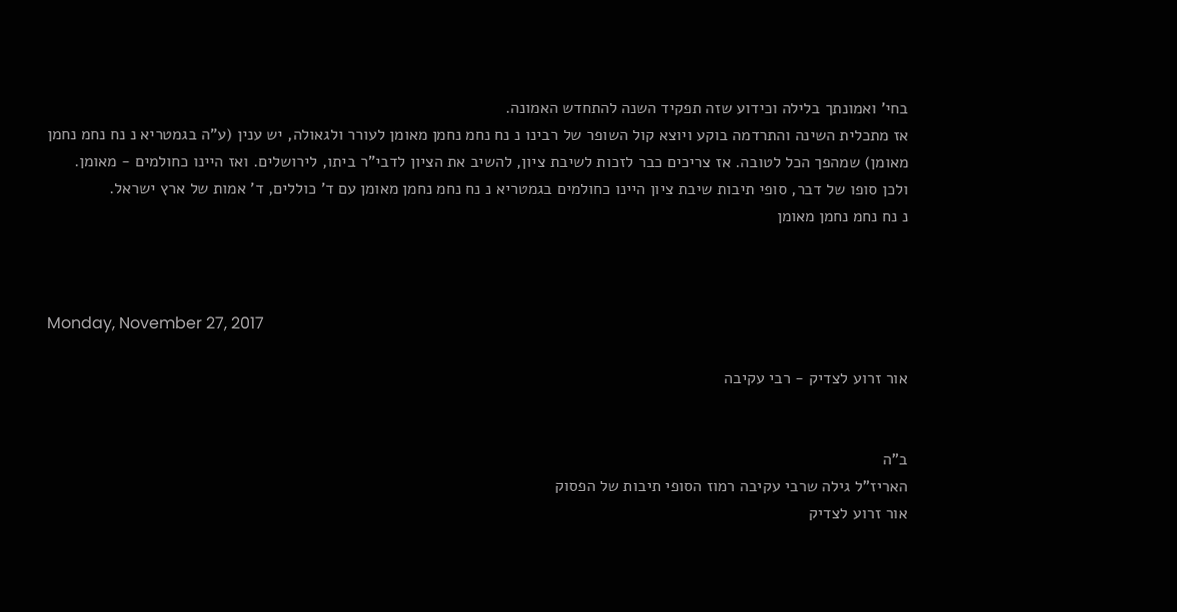בחי' ואמונתך בלילה וכידוע שזה תפקיד השנה להתחדש האמונה.
אז מתכלית השינה והתרדמה בוקע ויוצא קול השופר של רבינו נ נח נחמ נחמן מאומן לעורר ולגאולה, יש ענין (ע"ה בגמטריא נ נח נחמ נחמן מאומן) שמהפך הכל לטובה. אז צריכים כבר לזכות לשיבת ציון, להשיב את הציון לדבי"ר ביתו, לירושלים. ואז היינו כחולמים - מאומן.
ולכן סופו של דבר, סופי תיבות שיבת ציון היינו כחולמים בגמטריא נ נח נחמ נחמן מאומן עם ד' כוללים, ד' אמות של ארץ ישראל.
נ נח נחמ נחמן מאומן



Monday, November 27, 2017

אור זרוע לצדיק - רבי עקיבה


ב"ה
האריז"ל גילה שרבי עקיבה רמוז הסופי תיבות של הפסוק
אור זרוע לצדיק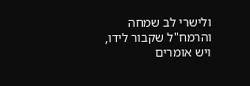ולישרי לב שמחה
והרמח"ל שקבור לידו, ויש אומרים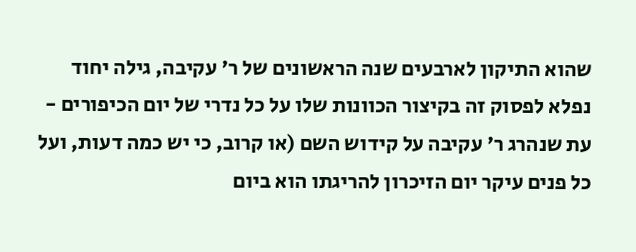שהוא התיקון לארבעים שנה הראשונים של ר' עקיבה, גילה יחוד נפלא לפסוק זה בקיצור הכוונות שלו על כל נדרי של יום הכיפורים - עת שנהרג ר' עקיבה על קידוש השם (או קרוב, כי יש כמה דעות, ועל כל פנים עיקר יום הזיכרון להריגתו הוא ביום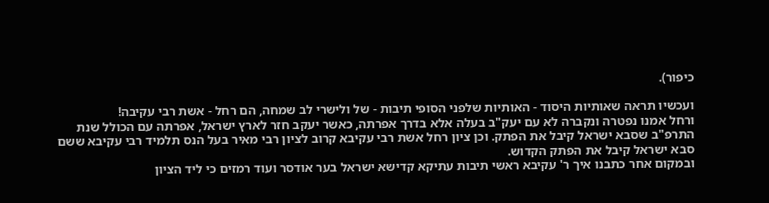כיפור).

ועכשיו תראה שאותיות היסוד - האותיות שלפני הסופי תיבות - של ולישרי לב שמחה, הם רחל - אשת רבי עקיבה!
ורחל אמנו נפטרה ונקברה לא עם יעק"ב בעלה אלא בדרך אפרתה, כאשר יעקב חזר לארץ ישראל, אפרתה עם הכולל שנת התרפ"ב שסבא ישראל קיבל את הפתק. וכן ציון רחל אשת רבי עקיבא קרוב לציון רבי מאיר בעל הנס תלמיד רבי עקיבא ששם סבא ישראל קיבל את הפתק הקדוש.
ובמקום אחר כתבנו איך ר' עקיבא ראשי תיבות עתיקא קדישא ישראל בער אודסר ועוד רמזים כי ליד הציון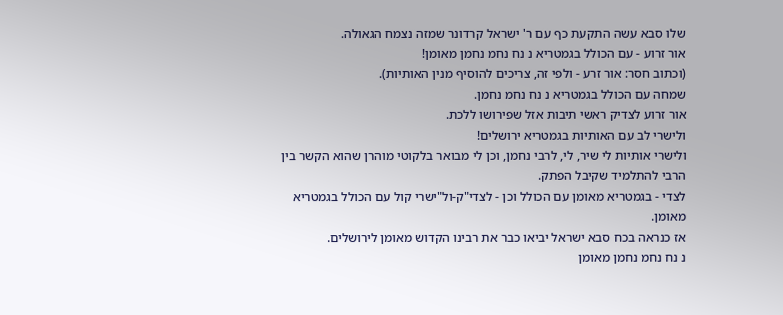שלו סבא עשה התקעת כף עם ר' ישראל קרדונר שמזה נצמח הגאולה.
אור זרוע - עם הכולל בגמטריא נ נח נחמ נחמן מאומן!
(וכתוב חסר: אור זרע - ולפי זה, צריכים להוסיף מנין האותיות).
שמחה עם הכולל בגמטריא נ נח נחמ נחמן.
אור זרוע לצדיק ראשי תיבות אזל שפירושו ללכת.
ולישרי לב עם האותיות בגמטריא ירושלים!
ולישרי אותיות לי שיר, לי, לרבי נחמן, וכן לי מבואר בלקוטי מוהרן שהוא הקשר בין הרבי להתלמיד שקיבל הפתק.
לצדי - בגמטריא מאומן עם הכולל וכן - לצדי"ק-ול"ישרי קול עם הכולל בגמטריא מאומן.
אז כנראה בכח סבא ישראל יביאו כבר את רבינו הקדוש מאומן לירושלים.
נ נח נחמ נחמן מאומן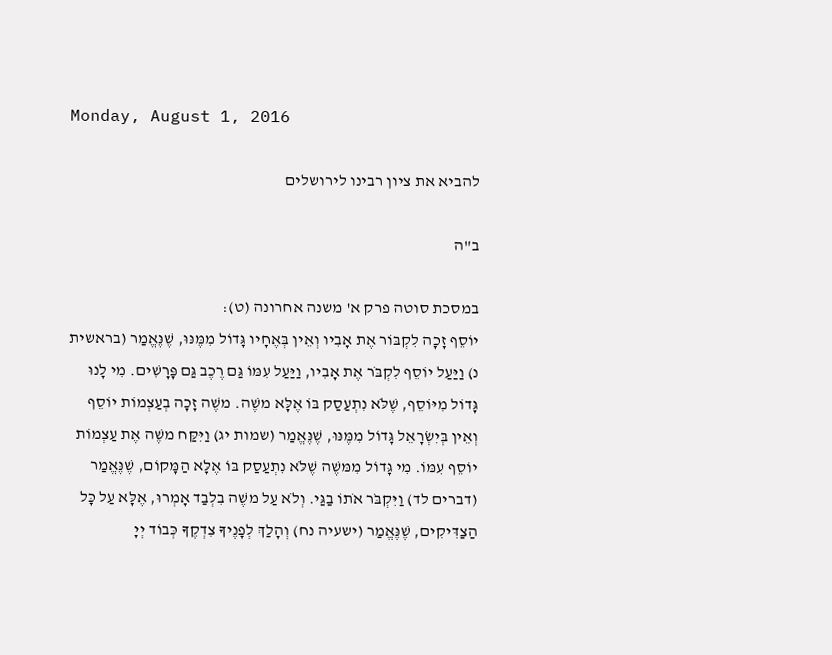Monday, August 1, 2016

להביא את ציון רבינו לירושלים

ב"ה

במסכת סוטה פרק א' משנה אחרונה (ט):
יוֹסֵף זָכָה לִקְבּוֹר אֶת אָבִיו וְאֵין בְּאֶחָיו גָּדוֹל מִמֶּנּוּ, שֶׁנֶּאֱמַר (בראשית נ) וַיַּעַל יוֹסֵף לִקְבֹּר אֶת אָבִיו, וַיַּעַל עִמּוֹ גַּם רֶכֶב גַּם פָּרָשִׁים. מִי לָנוּ גָּדוֹל מִיּוֹסֵף, שֶׁלֹּא נִתְעַסַק בּוֹ אֶלָּא משֶׁה. משֶׁה זָכָה בְעַצְמוֹת יוֹסֵף וְאֵין בְּיִשְׂרָאֵל גָּדוֹל מִמֶּנּוּ, שֶׁנֶּאֱמַר (שמות יג) וַיִּקַּח משֶׁה אֶת עַצְמוֹת יוֹסֵף עִמּוֹ. מִי גָּדוֹל מִמּשֶׁה שֶׁלֹּא נִתְעַסַק בּוֹ אֶלָּא הַמָּקוֹם, שֶׁנֶּאֱמַר (דברים לד) וַיִּקְבֹּר אֹתוֹ בַגַּי. וְלֹא עַל משֶׁה בִלְבַד אָמְרוּ, אֶלָּא עַל כָּל הַצַדִּיקִים, שֶׁנֶּאֱמַר (ישעיה נח) וְהָלַךְ לְפָנֶיךָ צִדְקֶךָ כְּבוֹד יְיָ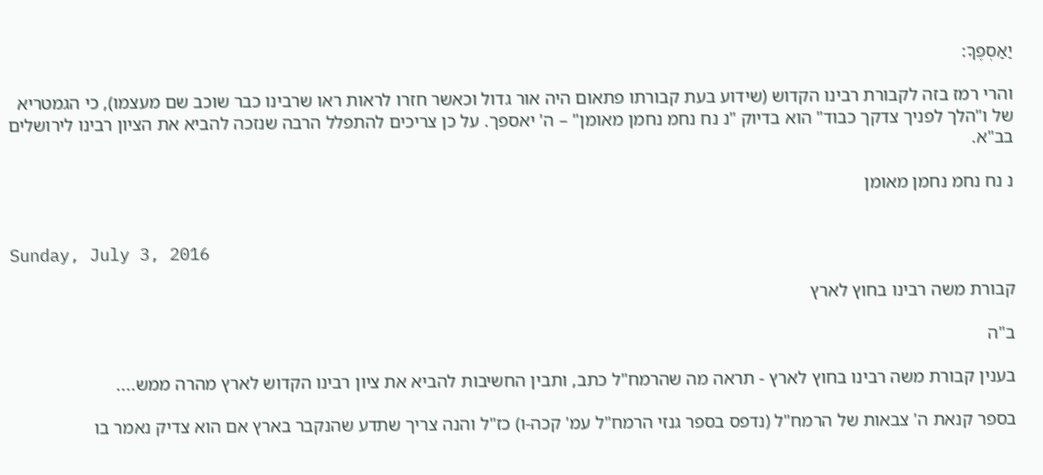יַאַסְפֶךָ:

והרי רמז בזה לקבורת רבינו הקדוש (שידוע בעת קבורתו פתאום היה אור גדול וכאשר חזרו לראות ראו שרבינו כבר שוכב שם מעצמו), כי הגמטריא של ו"הלך לפניך צדקך כבוד" הוא בדיוק "נ נח נחמ נחמן מאומן" – ה' יאספך. על כן צריכים להתפלל הרבה שנזכה להביא את הציון רבינו לירושלים בב"א.

נ נח נחמ נחמן מאומן


Sunday, July 3, 2016

קבורת משה רבינו בחוץ לארץ

ב"ה

בענין קבורת משה רבינו בחוץ לארץ - תראה מה שהרמח"ל כתב, ותבין החשיבות להביא את ציון רבינו הקדוש לארץ מהרה ממש....

בספר קנאת ה' צבאות של הרמח"ל (נדפס בספר גנזי הרמח"ל עמ' קכה-ו) כז"ל והנה צריך שתדע שהנקבר בארץ אם הוא צדיק נאמר בו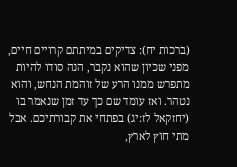(ברכות יח): צדיקים במיתתם קרויים חיים, מפני שכיון שהוא נקבר, הנה סודו להיות מתפרש ממנו הרע של זוהמת הנחש, והוא נטהר. ואז עומד שם כך עד זמן שנאמר בו (יחזקאל לז:יג) בפתחי את קבורתיכם. אבל מתי חוץ לארץ,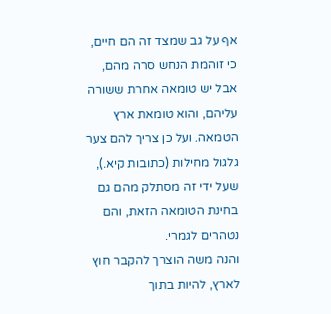אף על גב שמצד זה הם חיים, כי זוהמת הנחש סרה מהם, אבל יש טומאה אחרת ששורה עליהם, והוא טומאת ארץ הטמאה. ועל כן צריך להם צער גלגול מחילות (כתובות קיא.), שעל ידי זה מסתלק מהם גם בחינת הטומאה הזאת, והם נטהרים לגמרי.
והנה משה הוצרך להקבר חוץ לארץ, להיות בתוך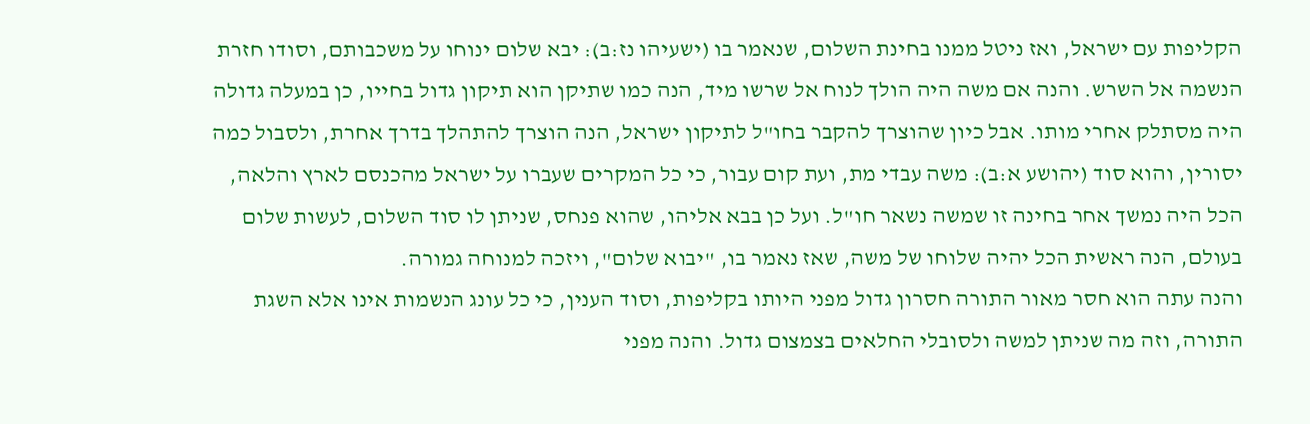הקליפות עם ישראל, ואז ניטל ממנו בחינת השלום, שנאמר בו (ישעיהו נז:ב): יבא שלום ינוחו על משכבותם, וסודו חזרת הנשמה אל השרש. והנה אם משה היה הולך לנוח אל שרשו מיד, הנה כמו שתיקן הוא תיקון גדול בחייו, כן במעלה גדולה היה מסתלק אחרי מותו. אבל כיון שהוצרך להקבר בחו"ל לתיקון ישראל, הנה הוצרך להתהלך בדרך אחרת, ולסבול כמה יסורין, והוא סוד (יהושע א:ב): משה עבדי מת, ועת קום עבור, כי כל המקרים שעברו על ישראל מהכנסם לארץ והלאה, הכל היה נמשך אחר בחינה זו שמשה נשאר חו"ל. ועל כן בבא אליהו, שהוא פנחס, שניתן לו סוד השלום, לעשות שלום בעולם, הנה ראשית הכל יהיה שלוחו של משה, שאז נאמר בו, "יבוא שלום", ויזכה למנוחה גמורה.
והנה עתה הוא חסר מאור התורה חסרון גדול מפני היותו בקליפות, וסוד הענין, כי כל עונג הנשמות אינו אלא השגת התורה, וזה מה שניתן למשה ולסובלי החלאים בצמצום גדול. והנה מפני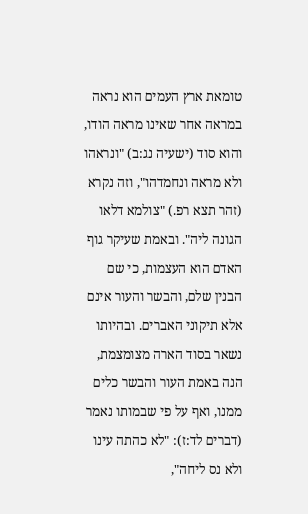טומאת ארץ העמים הוא נראה במראה אחר שאינו מראה הודו, והוא סוד (ישעיה נג:ב) "ונראהו ולא מראה ונחמדהו", וזה נקרא (זהר תצא רפ.) "צולמא דלאו הגונה ליה". ובאמת שעיקר גוף האדם הוא העצמות, כי שם הבנין שלם, והבשר והעור אינם אלא תיקוני האברים. ובהיותו נשאר בסוד הארה מצומצמת, הנה באמת העור והבשר כלים ממנו, ואף על פי שבמותו נאמר (דברים לד:ז): "לא כהתה עינו ולא נס ליחה",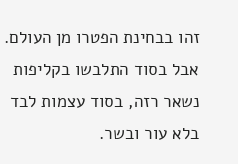זהו בבחינת הפטרו מן העולם. אבל בסוד התלבשו בקליפות נשאר רזה, בסוד עצמות לבד בלא עור ובשר.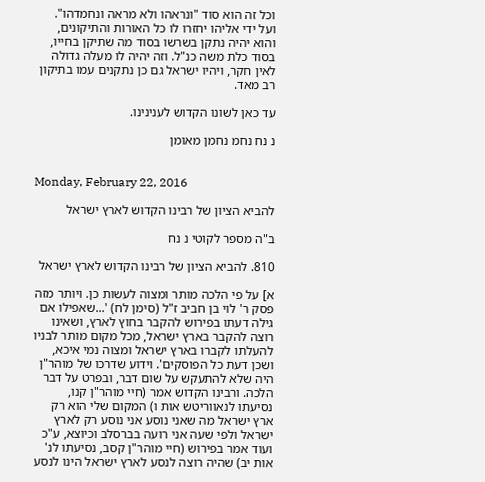וכל זה הוא סוד "ונראהו ולא מראה ונחמדהו". ועל ידי אליהו יחזרו לו כל האורות והתיקונים, והוא יהיה נתקן בשרשו בסוד מה שתיקן בחייו, בסוד כלת משה כנ"ל. וזה יהיה לו מעלה גדולה לאין חקר, ויהיו ישראל גם כן נתקנים עמו בתיקון רב מאד.

עד כאן לשונו הקדוש לענינינו.

נ נח נחמ נחמן מאומן


Monday, February 22, 2016

להביא הציון של רבינו הקדוש לארץ ישראל

ב"ה מספר לקוטי נ נח

810. להביא הציון של רבינו הקדוש לארץ ישראל

א] על פי הלכה מותר ומצוה לעשות כן. ויותר מזה פסק ר' לוי בן חביב ז"ל (סימן לח) '...שאפילו אם גילה דעתו בפירוש להקבר בחוץ לארץ, ושאינו רוצה להקבר בארץ ישראל, מכל מקום מותר לבניו להעלתו לקברו בארץ ישראל ומצוה נמי איכא, ושכן דעת כל הפוסקים'. וידוע שדרכו של מוהר"ן היה שלא להתעקש על שום דבר, ובפרט על דבר הלכה. ורבינו הקדוש אמר (חיי מוהר"ן קנו, נסיעתו לנאווריטש אות ו) המקום שלי הוא רק ארץ ישראל מה שאני נוסע אני נוסע רק לארץ ישראל ולפי שעה אני רועה בברסלב וכיוצא, ע"כ ועוד אמר בפירוש (חיי מוהר"ן קסב, נסיעתו לנ' אות יב) שהיה רוצה לנסע לארץ ישראל הינו לנסע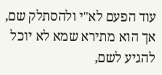עוד הפעם לא"י ולהסתלק שם, אך הוא מתירא שמא לא יוכל להגיע לשם,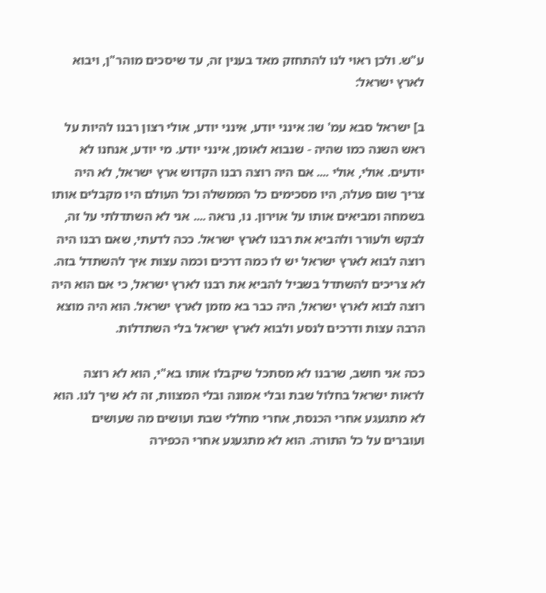ע"ש. ולכן ראוי לנו להתחזק מאד בענין זה, עד שיסכים מוהר"ן, ויבוא לארץ ישראל:

ב] ישראל סבא עמ' שו: אינני יודע, אינני יודע, אולי רצון רבנו להיות על ראש השנה כמו שהיה - שנבוא לאומן, אינני יודע. מי יודע, אנחנו לא יודעים. אולי, אולי .... אם היה רוצה רבנו הקדוש ארץ ישראל, לא היה צריך שום פעלה, היו מסכימים כל הממשלה וכל העולם היו מקבלים אותו בשמחה ומביאים אותו על אוירון. נו, נראה .... אני לא השתדלתי על זה, לבקש ולעורר ולהביא את רבנו לארץ ישראל. ככה לדעתי, שאם רבנו היה רוצה לבוא לארץ ישראל יש לו כמה דרכים וכמה עצות איך להשתדל בזה. לא צריכים להשתדל בשביל להביא את רבנו לארץ ישראל, כי אם הוא היה רוצה לבוא לארץ ישראל, היה כבר בא מזמן לארץ ישראל. הוא היה מוצא הרבה עצות ודרכים לנסע ולבוא לארץ ישראל בלי השתדלות.

ככה אני חושב, שרבנו לא מסתכל שיקבלו אותו בא"י, הוא לא רוצה לראות ישראל בחלול שבת ובלי אמונה ובלי המצוות, זה לא שיך לנו. הוא לא מתגעגע אחרי הכנסת, אחרי מחללי שבת ועושים מה שעושים ועוברים על כל התורה. הוא לא מתגעגע אחרי הכפירה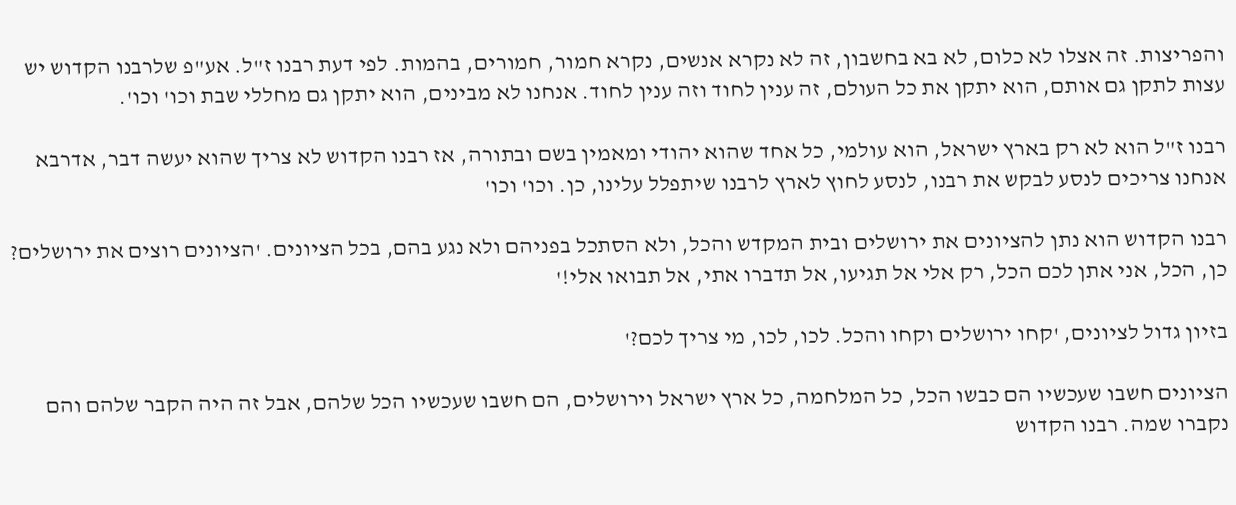והפריצות. זה אצלו לא כלום, לא בא בחשבון, זה לא נקרא אנשים, נקרא חמור, חמורים, בהמות. לפי דעת רבנו ז"ל. אע"פ שלרבנו הקדוש יש עצות לתקן גם אותם, הוא יתקן את כל העולם, זה ענין לחוד וזה ענין לחוד. אנחנו לא מבינים, הוא יתקן גם מחללי שבת וכו' וכו'.

רבנו ז"ל הוא לא רק בארץ ישראל, הוא עולמי, כל אחד שהוא יהודי ומאמין בשם ובתורה, אז רבנו הקדוש לא צריך שהוא יעשה דבר, אדרבא אנחנו צריכים לנסע לבקש את רבנו, לנסע לחוץ לארץ לרבנו שיתפלל עלינו, כן. וכו' וכו'

רבנו הקדוש הוא נתן להציונים את ירושלים ובית המקדש והכל, ולא הסתכל בפניהם ולא נגע בהם, בכל הציונים. 'הציונים רוצים את ירושלים? כן, הכל, אני אתן לכם הכל, רק אלי אל תגיעו, אל תדברו אתי, אל תבואו אלי!'

בזיון גדול לציונים, 'קחו ירושלים וקחו והכל. לכו, לכו, מי צריך לכם?'

הציונים חשבו שעכשיו הם כבשו הכל, כל המלחמה, כל ארץ ישראל וירושלים, הם חשבו שעכשיו הכל שלהם, אבל זה היה הקבר שלהם והם נקברו שמה. רבנו הקדוש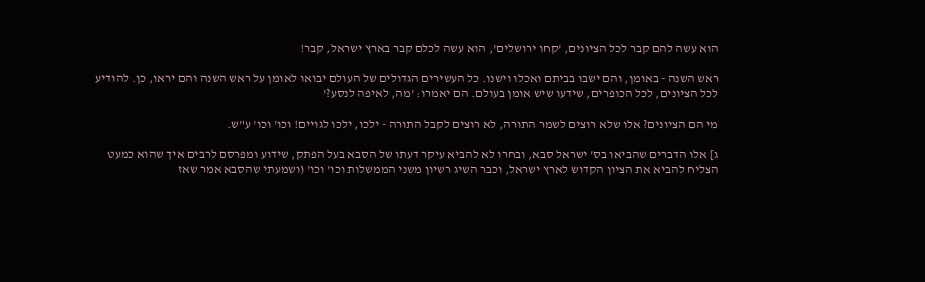הוא עשה להם קבר לכל הציונים, 'קחו ירושלים', הוא עשה לכלם קבר בארץ ישראל, קבר!

ראש השנה - באומן, והם ישבו בביתם ואכלו וישנו. כל העשירים הגדולים של העולם יבואו לאומן על ראש השנה והם יראו, כן. להודיע לכל הציונים, לכל הכופרים, שידעו שיש אומן בעולם. הם יאמרו: 'מה, לאיפה לנסע?'

מי הם הציונים? אלו שלא רוצים לשמר התורה, לא רוצים לקבל התורה - ילכו, ילכו לגויים! וכו' וכו' ע"ש.

ג] אלו הדברים שהביאו בס' ישראל סבא, ובחרו לא להביא עיקר דעתו של הסבא בעל הפתק, שידוע ומפרסם לרבים איך שהוא כמעט הצליח להביא את הציון הקדוש לארץ ישראל, וכבר השיג רשיון משני הממשלות וכו' וכו' (ושמעתי שהסבא אמר שאז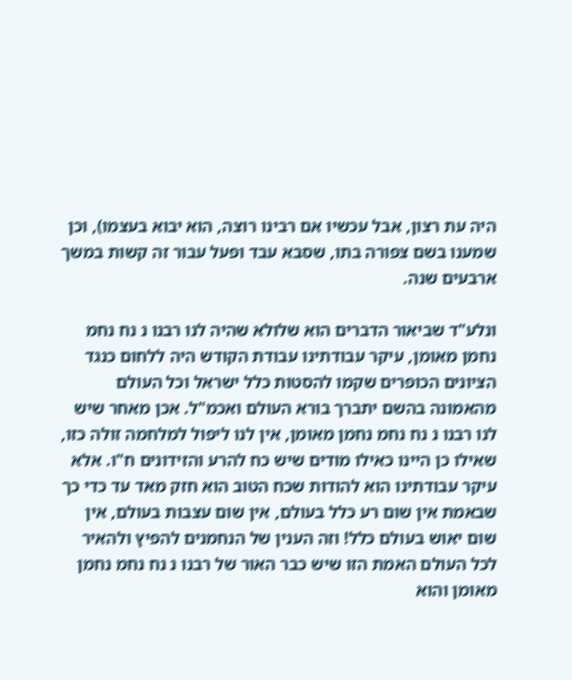היה עת רצון, אבל עכשיו אם רבינו רוצה, הוא יבוא בעצמו), וכן שמענו בשם צפורה בתו, שסבא עבד ופעל עבור זה קשות במשך ארבעים שנה.

ונלע"ד שביאור הדברים הוא שלולא שהיה לנו רבנו נ נח נחמ נחמן מאומן, עיקר עבודתינו עבודת הקודש היה ללחום כנגד הציונים הכופרים שקמו להסטות כלל ישראל וכל העולם מהאמונה בהשם יתברך בורא העולם ואכמ"ל. אכן מאחר שיש לנו רבנו נ נח נחמ נחמן מאומן, אין לנו ליפול למלחמה זולה כזו, שאילו כן היינו כאילו מודים שיש כח להרע והזידונים ח"ו. אלא עיקר עבודתינו הוא להודות שכח הטוב הוא חזק מאד עד כדי כך שבאמת אין שום רע כלל בעולם, אין שום עצבות בעולם, אין שום יאוש בעולם כלל! וזה הענין של הנחמנים להפיץ ולהאיר לכל העולם האמת הזו שיש כבר האור של רבנו נ נח נחמ נחמן מאומן והוא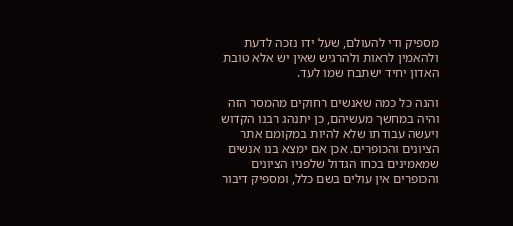מספיק ודי להעולם, שעל ידו נזכה לדעת ולהאמין לראות ולהרגיש שאין יש אלא טובת האדון יחיד ישתבח שמו לעד.

והנה כל כמה שאנשים רחוקים מהמסר הזה והיה במחשך מעשיהם, כן יתנהג רבנו הקדוש ויעשה עבודתו שלא להיות במקומם אתר הציונים והכופרים. אכן אם ימצא בנו אנשים שמאמינים בכחו הגדול שלפניו הציונים והכופרים אין עולים בשם כלל, ומספיק דיבור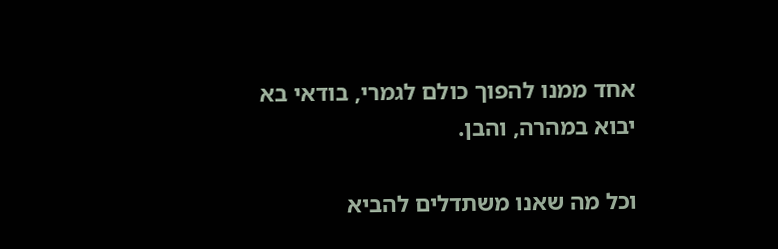אחד ממנו להפוך כולם לגמרי, בודאי בא יבוא במהרה, והבן.

וכל מה שאנו משתדלים להביא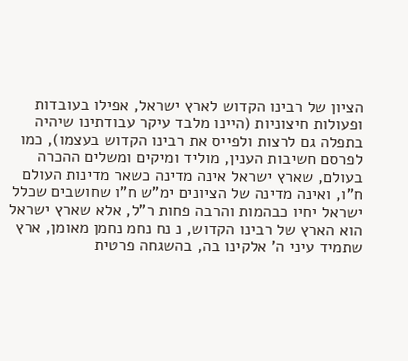הציון של רבינו הקדוש לארץ ישראל, אפילו בעובדות ופעולות חיצוניות (היינו מלבד עיקר עבודתינו שיהיה בתפלה גם לרצות ולפייס את רבינו הקדוש בעצמו), כמו לפרסם חשיבות הענין, מוליד ומיקים ומשלים ההכרה בעולם, שארץ ישראל אינה מדינה כשאר מדינות העולם ח"ו, ואינה מדינה של הציונים ימ"ש ח"ו שחושבים שכלל ישראל יחיו כבהמות והרבה פחות ר"ל, אלא שארץ ישראל הוא הארץ של רבינו הקדוש, נ נח נחמ נחמן מאומן, ארץ שתמיד עיני ה' אלקינו בה, בהשגחה פרטית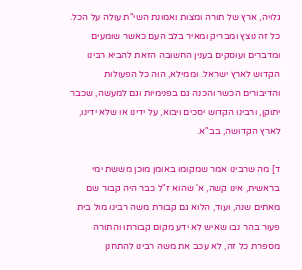גלויה, ארץ של תורה ומצות ואמונת השי"ת עולה על הכל. כל זה נוצץ ומבריק ומאיר בלב העם כאשר שומעים ומדברים ועוסקים בענין החשובה הזאת להביא רבינו הקדוש לארץ ישראל. וממילא, הוה כל הפעולות והדיבורים הכשר והכנה גם בפנימיות וגם למעשה, שכבר יתוקן, ורבינו הקדוש יסכים ויבוא, על ידינו או שלא ידינו, לארץ הקדושה, בב"א.

ד] מה שרבינו אמר שמקומו באומן מוכן מששת ימי בראשית, אינו קשה, א' שהוא ז"ל כבר היה קבור שם מאתים שנה, ועוד, הלוא גם קבורת משה רבינו מול בית פעור בהר נבו שאיש לא ידע מקום קבורתו והתורה מספרת כל זה, לא עכב את משה רבינו להתחנן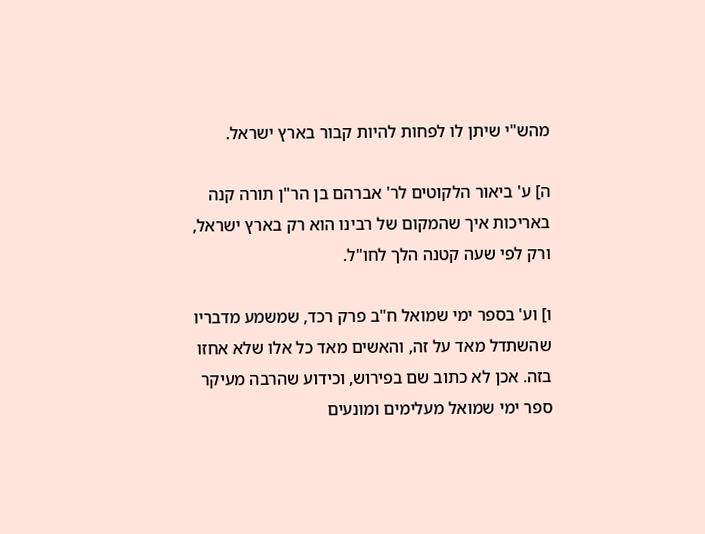מהש"י שיתן לו לפחות להיות קבור בארץ ישראל.

ה] ע' ביאור הלקוטים לר' אברהם בן הר"ן תורה קנה באריכות איך שהמקום של רבינו הוא רק בארץ ישראל, ורק לפי שעה קטנה הלך לחו"ל.

ו] וע' בספר ימי שמואל ח"ב פרק רכד, שמשמע מדבריו שהשתדל מאד על זה, והאשים מאד כל אלו שלא אחזו בזה. אכן לא כתוב שם בפירוש, וכידוע שהרבה מעיקר ספר ימי שמואל מעלימים ומונעים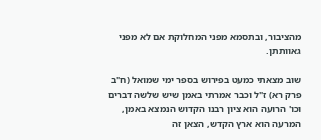מהציבור, ובתסמא מפני המחלוקת אם לא מפני גאוותתן.

שוב מצאתי כמעט בפירוש בספר ימי שמואל (ח"ב פרק רא) ז"ל וכבר אמרתי באמן שיש שלשה דברים וכו' הרועה הוא ציון רבנו הקדוש הנמצא באמן, המרעה הוא ארץ הקדש, הצאן זה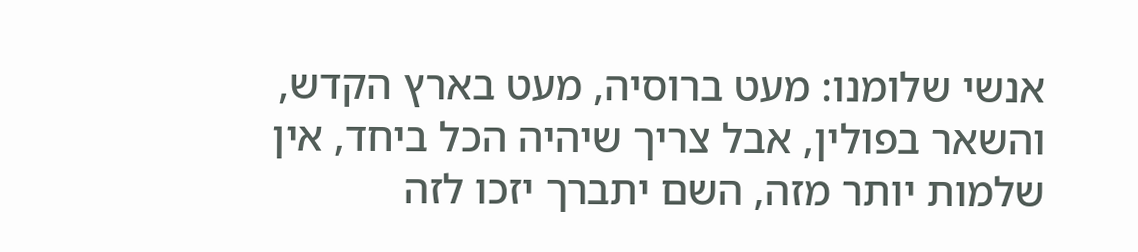אנשי שלומנו: מעט ברוסיה, מעט בארץ הקדש, והשאר בפולין, אבל צריך שיהיה הכל ביחד, אין שלמות יותר מזה, השם יתברך יזכו לזה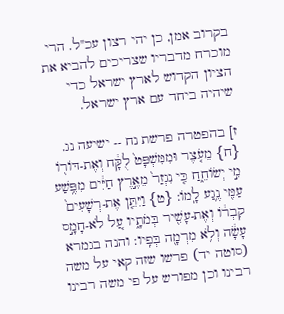בקרוב אמן, כן יהי רצון עכ"ל. הרי מוכרח מדבריו שצריכים להביא את הציון הקדוש לארץ ישראל כדי שיהיה ביחד עם ארץ ישראל.

ז] בהפטרה פרשת נח -- ישיעה נג. {ח} מֵעֹ֤צֶר וּמִמִּשְׁפָּט֙ לֻקָּ֔ח וְאֶת-דּוֹר֖וֹ מִ֣י יְשׂוֹחֵ֑חַ כִּ֤י נִגְזַר֙ מֵאֶ֣רֶץ חַיִּ֔ים מִפֶּ֥שַׁע עַמִּ֖י נֶ֥גַע לָֽמוֹ: {ט} וַיִּתֵּ֤ן אֶת-רְשָׁעִים֙ קִבְר֔וֹ וְאֶת-עָשִׁ֖יר בְּמֹתָ֑יו עַ֚ל לֹא-חָמָ֣ס עָשָׂ֔ה וְלֹ֥א מִרְמָ֖ה בְּפִֽיו: והנה בגמרא (סוטה יד) פרשו שזה קאי על משה רבינו וכן מפורש על פי משה רבינו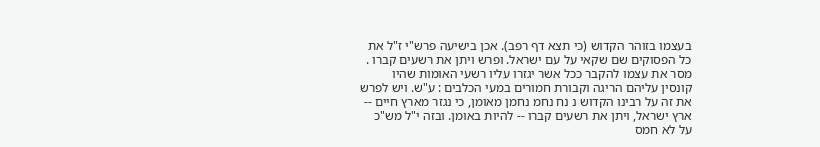בעצמו בזוהר הקדוש (כי תצא דף רפב). אכן בישיעה פרש"י ז"ל את כל הפסוקים שם שקאי על עם ישראל. ופרש ויתן את רשעים קברו . מסר את עצמו להקבר ככל אשר יגזרו עליו רשעי האומות שהיו קונסין עליהם הריגה וקבורת חמורים במעי הכלבים : ע"ש. ויש לפרש את זה על רבינו הקדוש נ נח נחמ נחמן מאומן, כי נגזר מארץ חיים -- ארץ ישראל, ויתן את רשעים קברו -- להיות באומן. ובזה י"ל מש"כ על לא חמס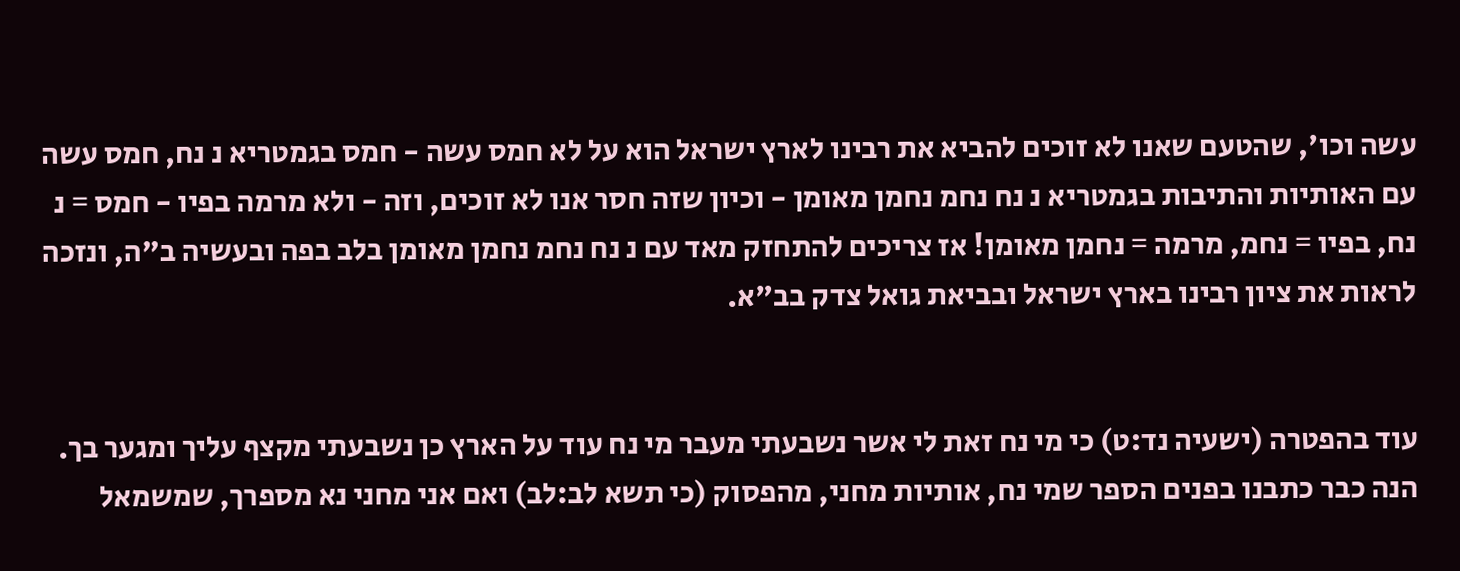עשה וכו', שהטעם שאנו לא זוכים להביא את רבינו לארץ ישראל הוא על לא חמס עשה - חמס בגמטריא נ נח, חמס עשה עם האותיות והתיבות בגמטריא נ נח נחמ נחמן מאומן - וכיון שזה חסר אנו לא זוכים, וזה - ולא מרמה בפיו - חמס = נ נח, בפיו = נחמ, מרמה = נחמן מאומן! אז צריכים להתחזק מאד עם נ נח נחמ נחמן מאומן בלב בפה ובעשיה ב"ה, ונזכה לראות את ציון רבינו בארץ ישראל ובביאת גואל צדק בב"א.


עוד בהפטרה (ישעיה נד:ט) כי מי נח זאת לי אשר נשבעתי מעבר מי נח עוד על הארץ כן נשבעתי מקצף עליך ומגער בך. הנה כבר כתבנו בפנים הספר שמי נח, אותיות מחני, מהפסוק (כי תשא לב:לב) ואם אני מחני נא מספרך, שמשמאל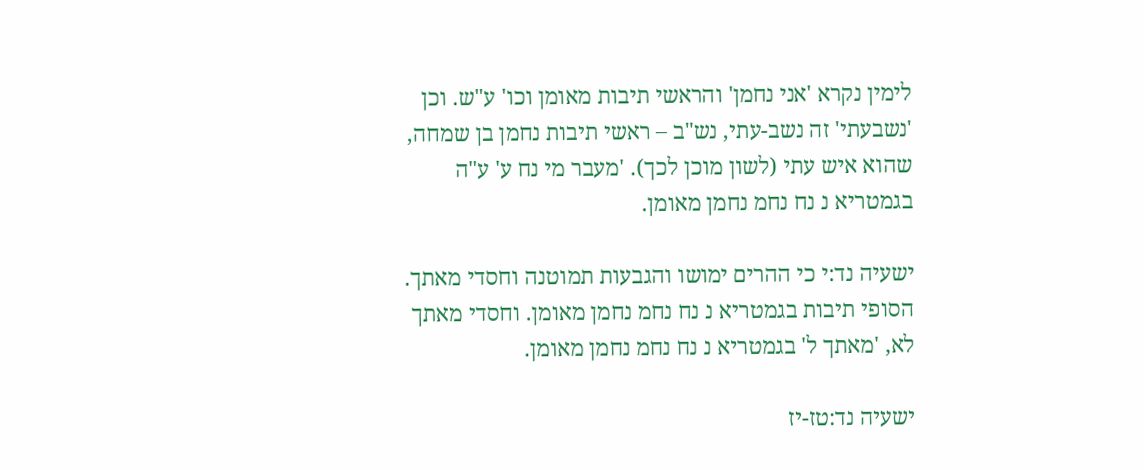לימין נקרא 'אני נחמן' והראשי תיבות מאומן וכו' ע"ש. וכן 'נשבעתי' זה נשב-עתי, נש"ב – ראשי תיבות נחמן בן שמחה, שהוא איש עתי (לשון מוכן לכך). 'מעבר מי נח ע' ע"ה בגמטריא נ נח נחמ נחמן מאומן.

ישעיה נד:י כי ההרים ימושו והגבעות תמוטנה וחסדי מאתך. הסופי תיבות בגמטריא נ נח נחמ נחמן מאומן. וחסדי מאתך לא, 'מאתך ל' בגמטריא נ נח נחמ נחמן מאומן.

ישעיה נד:טז-יז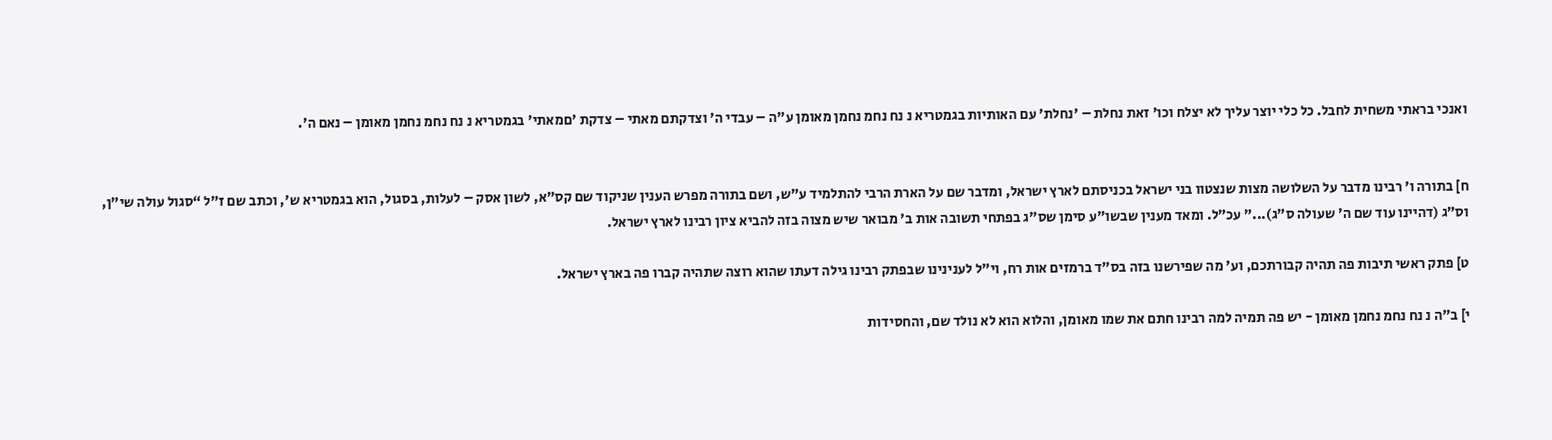ואנכי בראתי משחית לחבל. כל כלי יוצר עליך לא יצלח וכו' זאת נחלת – 'נחלת' עם האותיות בגמטריא נ נח נחמ נחמן מאומן ע"ה – עבדי ה' וצדקתם מאתי – צדקת 'םמאתי' בגמטריא נ נח נחמ נחמן מאומן – נאם ה'.


ח] בתורה ו' רבינו מדבר על השלושה מצות שנצטוו בני ישראל בכניסתם לארץ ישראל, ומדבר שם על הארת הרבי להתלמיד ע"ש, ושם בתורה מפרש הענין שניקוד שם קס"א, לשון אסק – לעלות, בסגול, הוא בגמטריא ש', וכתב שם ז”ל “סגול עולה שי”ן, וס”ג (דהיינו עוד שם ה' שעולה ס”ג)...” עכ”ל. ומאד מענין שבשו"ע סימן שס"ג בפתחי תשובה אות ב' מבואר שיש מצוה בזה להביא ציון רבינו לארץ ישראל.

ט] פתק ראשי תיבות פה תהיה קבורתכם, וע' מה שפירשנו בזה בס"ד ברמזים אות רח, וי"ל לענינינו שבפתק רבינו גילה דעתו שהוא רוצה שתהיה קברו פה בארץ ישראל.

י] ב"ה נ נח נחמ נחמן מאומן - יש פה תמיה למה רבינו חתם את שמו מאומן, והלוא הוא לא נולד שם, והחסידות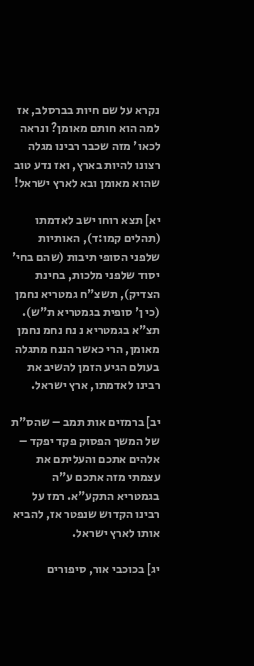נקרא על שם חיות בברסלב, אז למה הוא חותם מאומן? ונראה לכאו' מזה שכבר רבינו מגלה רצונו להיות בארץ, ואז נדע טוב שהוא מאומן ובא לארץ ישראל!

יא] תצא רוחו ישב לאדמתו (תהלים קמו:ד), האותיות שלפני הסופי תיבות (שהם בחי' יסוד שלפני מלכות, בחינת הצדיק), תשצ"ח גמטריא נחמן (כי ן' סופית בגמטריא ת"ש). תצ"א בגמטריא נ נח נחמ נחמן מאומן, הרי כאשר הננח מתגלה בעולם הגיע הזמן להשיב את רבינו לאדמתו, ארץ ישראל.

יב] ברמזים אות תמב – שהס"ת של המשך הפסוק פקד יפקד – אלהים אתכם והעליתם את עצמתי מזה אתכם ע"ה בגמטריא התקע"א. רמז על רבינו הקדוש שנפטר אז, להביא אותו לארץ ישראל.

יג] בכוכבי אור, סיפורים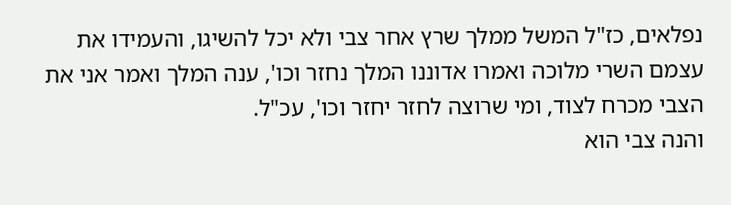נפלאים, כז"ל המשל ממלך שרץ אחר צבי ולא יכל להשיגו, והעמידו את עצמם השרי מלוכה ואמרו אדוננו המלך נחזר וכו', ענה המלך ואמר אני את הצבי מכרח לצוד, ומי שרוצה לחזר יחזר וכו', עכ"ל.
והנה צבי הוא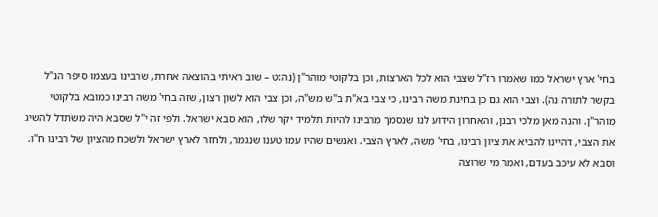בחי' ארץ ישראל כמו שאמרו רז"ל שצבי הוא לכל הארצות, וכן בלקוטי מוהר"ן (נה:ט – שוב ראיתי בהוצאה אחרת, שרבינו בעצמו סיפר הנ"ל בקשר לתורה נה). וצבי הוא גם כן בחינת משה רבינו, כי צבי בא"ת ב"ש מש"ה, וכן צבי הוא לשון רצון, שזה בחי' משה רבינו כמובא בלקוטי מוהר"ן. והנה מאן מלכי רבנן, והאחרון הידוע לנו שנסמך מרבינו להיות תלמיד יקר שלו, הוא סבא ישראל. ולפי זה י"ל שסבא היה משתדל להשיג את הצבי, דהיינו להביא את ציון רבינו, בחי' משה, לארץ הצבי. ואנשים שהיו עמו טענו שנגמר, ולחזר לארץ ישראל ולשכח מהציון של רבינו ח"ו. וסבא לא עיכב בעדם, ואמר מי שרוצה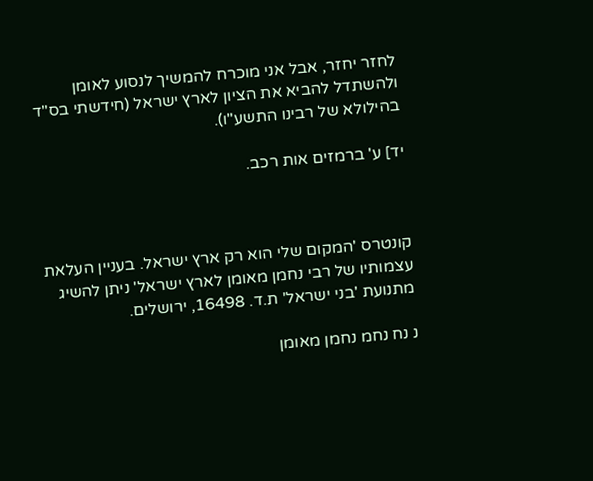לחזר יחזר, אבל אני מוכרח להמשיך לנסוע לאומן ולהשתדל להביא את הציון לארץ ישראל (חידשתי בס"ד בהילולא של רבינו התשע"ו).

יד] ע' ברמזים אות רכב.



קונטרס 'המקום שלי הוא רק ארץ ישראל. בעניין העלאת עצמותיו של רבי נחמן מאומן לארץ ישראל' ניתן להשיג מתנועת 'בני ישראל' ת.ד. 16498, ירושלים.

נ נח נחמ נחמן מאומן